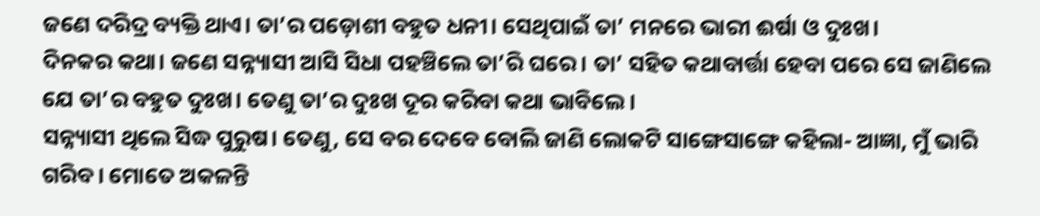ଜଣେ ଦରିଦ୍ର ବ୍ୟକ୍ତି ଥାଏ। ତା’ର ପଡ଼ୋଶୀ ବହୁତ ଧନୀ। ସେଥିପାଇଁ ତା’ ମନରେ ଭାରୀ ଈର୍ଷା ଓ ଦୁଃଖ।
ଦିନକର କଥା। ଜଣେ ସନ୍ନ୍ୟାସୀ ଆସି ସିଧା ପହଞ୍ଚିଲେ ତା’ରି ଘରେ। ତା’ ସହିତ କଥାବାର୍ତ୍ତା ହେବା ପରେ ସେ ଜାଣିଲେ ଯେ ତା’ର ବହୁତ ଦୁଃଖ। ତେଣୁ ତା’ର ଦୁଃଖ ଦୂର କରିବା କଥା ଭାବିଲେ।
ସନ୍ନ୍ୟାସୀ ଥିଲେ ସିଦ୍ଧ ପୁରୁଷ। ତେଣୁ, ସେ ବର ଦେବେ ବୋଲି ଜାଣି ଲୋକଟି ସାଙ୍ଗେସାଙ୍ଗେ କହିଲା- ଆଜ୍ଞା, ମୁଁ ଭାରି ଗରିବ। ମୋତେ ଅକଳନ୍ତି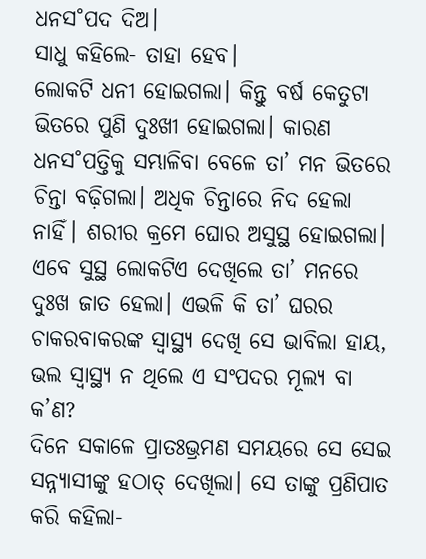ଧନସ˚ପଦ ଦିଅ।
ସାଧୁ କହିଲେ- ତାହା ହେବ।
ଲୋକଟି ଧନୀ ହୋଇଗଲା। କିନ୍ତୁ ବର୍ଷ କେତୁଟା ଭିତରେ ପୁଣି ଦୁଃଖୀ ହୋଇଗଲା। କାରଣ ଧନସ˚ପତ୍ତିକୁ ସମ୍ଭାଳିବା ବେଳେ ତା’ ମନ ଭିତରେ ଚିନ୍ତା ବଢ଼ିଗଲା। ଅଧିକ ଚିନ୍ତାରେ ନିଦ ହେଲା ନାହିଁ। ଶରୀର କ୍ରମେ ଘୋର ଅସୁସ୍ଥ ହୋଇଗଲା। ଏବେ ସୁସ୍ଥ ଲୋକଟିଏ ଦେଖିଲେ ତା’ ମନରେ ଦୁଃଖ ଜାତ ହେଲା। ଏଭଳି କି ତା’ ଘରର ଚାକରବାକରଙ୍କ ସ୍ବାସ୍ଥ୍ୟ ଦେଖି ସେ ଭାବିଲା ହାୟ, ଭଲ ସ୍ବାସ୍ଥ୍ୟ ନ ଥିଲେ ଏ ସଂପଦର ମୂଲ୍ୟ ବା କ’ଣ?
ଦିନେ ସକାଳେ ପ୍ରାତଃଭ୍ରମଣ ସମୟରେ ସେ ସେଇ ସନ୍ନ୍ୟାସୀଙ୍କୁ ହଠାତ୍ ଦେଖିଲା। ସେ ତାଙ୍କୁ ପ୍ରଣିପାତ କରି କହିଲା-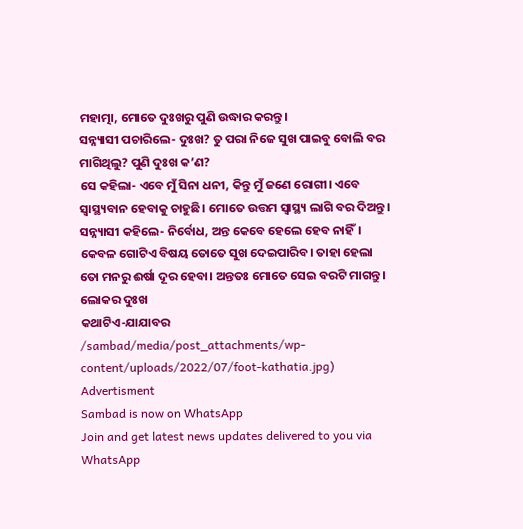ମହାତ୍ମା, ମୋତେ ଦୁଃଖରୁ ପୁଣି ଉଦ୍ଧାର କରନ୍ତୁ।
ସନ୍ନ୍ୟାସୀ ପଚାରିଲେ- ଦୁଃଖ? ତୁ ପରା ନିଜେ ସୁଖ ପାଇବୁ ବୋଲି ବର ମାଗିଥିଲୁ? ପୁଣି ଦୁଃଖ କ’ଣ?
ସେ କହିଲା- ଏବେ ମୁଁ ସିନା ଧନୀ, କିନ୍ତୁ ମୁଁ ଜଣେ ରୋଗୀ। ଏବେ ସ୍ବାସ୍ଥ୍ୟବାନ ହେବାକୁ ଚାହୁଛି। ମୋତେ ଉତ୍ତମ ସ୍ବାସ୍ଥ୍ୟ ଲାଗି ବର ଦିଅନ୍ତୁ।
ସନ୍ନ୍ୟାସୀ କହିଲେ- ନିର୍ବୋଧ, ଅନ୍ତ କେବେ ହେଲେ ହେବ ନାହିଁ। କେବଳ ଗୋଟିଏ ବିଷୟ ତୋତେ ସୁଖ ଦେଇପାରିବ। ତାହା ହେଲା ତୋ ମନରୁ ଈର୍ଷା ଦୂର ହେବା। ଅନ୍ତତଃ ମୋତେ ସେଇ ବରଟି ମାଗନ୍ତୁ।
ଲୋକର ଦୁଃଖ
କଥାଟିଏ-ଯାଯାବର
/sambad/media/post_attachments/wp-content/uploads/2022/07/foot-kathatia.jpg)
Advertisment
Sambad is now on WhatsApp
Join and get latest news updates delivered to you via WhatsApp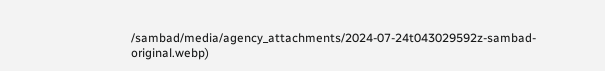/sambad/media/agency_attachments/2024-07-24t043029592z-sambad-original.webp)